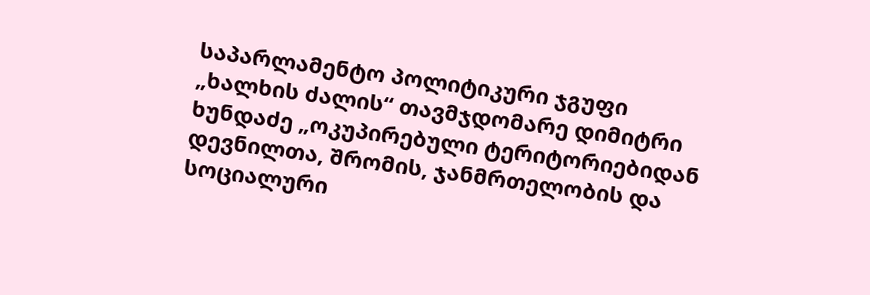საპარლამენტო პოლიტიკური ჯგუფი „ხალხის ძალის“ თავმჯდომარე დიმიტრი ხუნდაძე „ოკუპირებული ტერიტორიებიდან დევნილთა, შრომის, ჯანმრთელობის და სოციალური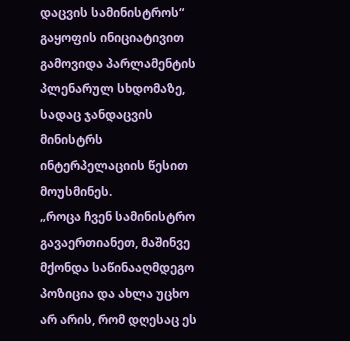დაცვის სამინისტროს“ გაყოფის ინიციატივით გამოვიდა პარლამენტის პლენარულ სხდომაზე, სადაც ჯანდაცვის მინისტრს ინტერპელაციის წესით მოუსმინეს.
„როცა ჩვენ სამინისტრო გავაერთიანეთ, მაშინვე მქონდა საწინააღმდეგო პოზიცია და ახლა უცხო არ არის, რომ დღესაც ეს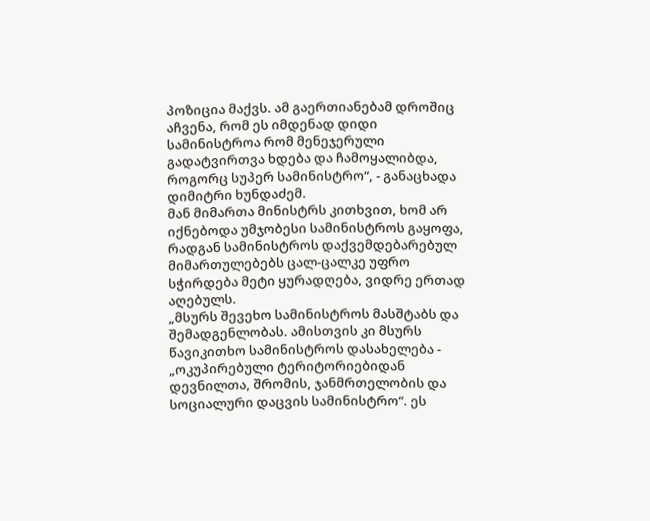პოზიცია მაქვს. ამ გაერთიანებამ დროშიც აჩვენა, რომ ეს იმდენად დიდი სამინისტროა რომ მენეჯერული გადატვირთვა ხდება და ჩამოყალიბდა, როგორც სუპერ სამინისტრო“, - განაცხადა დიმიტრი ხუნდაძემ.
მან მიმართა მინისტრს კითხვით, ხომ არ იქნებოდა უმჯობესი სამინისტროს გაყოფა, რადგან სამინისტროს დაქვემდებარებულ მიმართულებებს ცალ-ცალკე უფრო სჭირდება მეტი ყურადღება, ვიდრე ერთად აღებულს.
„მსურს შევეხო სამინისტროს მასშტაბს და შემადგენლობას. ამისთვის კი მსურს წავიკითხო სამინისტროს დასახელება - „ოკუპირებული ტერიტორიებიდან დევნილთა, შრომის, ჯანმრთელობის და სოციალური დაცვის სამინისტრო“. ეს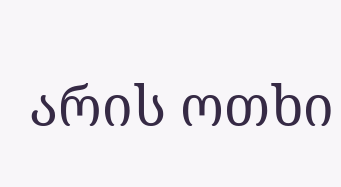არის ოთხი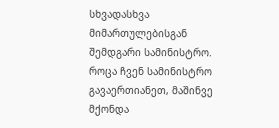სხვადასხვა მიმართულებისგან შემდგარი სამინისტრო. როცა ჩვენ სამინისტრო გავაერთიანეთ, მაშინვე მქონდა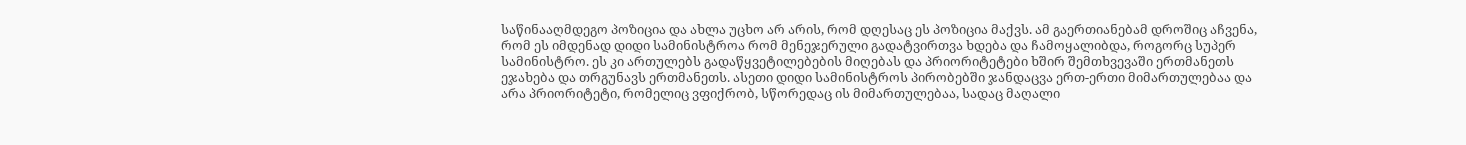საწინააღმდეგო პოზიცია და ახლა უცხო არ არის, რომ დღესაც ეს პოზიცია მაქვს. ამ გაერთიანებამ დროშიც აჩვენა, რომ ეს იმდენად დიდი სამინისტროა რომ მენეჯერული გადატვირთვა ხდება და ჩამოყალიბდა, როგორც სუპერ სამინისტრო. ეს კი ართულებს გადაწყვეტილებების მიღებას და პრიორიტეტები ხშირ შემთხვევაში ერთმანეთს ეჯახება და თრგუნავს ერთმანეთს. ასეთი დიდი სამინისტროს პირობებში ჯანდაცვა ერთ-ერთი მიმართულებაა და არა პრიორიტეტი, რომელიც ვფიქრობ, სწორედაც ის მიმართულებაა, სადაც მაღალი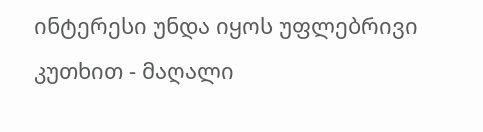ინტერესი უნდა იყოს უფლებრივი კუთხით - მაღალი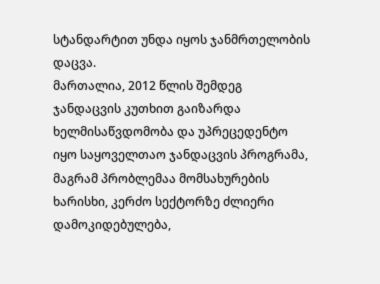სტანდარტით უნდა იყოს ჯანმრთელობის დაცვა.
მართალია, 2012 წლის შემდეგ ჯანდაცვის კუთხით გაიზარდა ხელმისაწვდომობა და უპრეცედენტო იყო საყოველთაო ჯანდაცვის პროგრამა, მაგრამ პრობლემაა მომსახურების ხარისხი, კერძო სექტორზე ძლიერი დამოკიდებულება,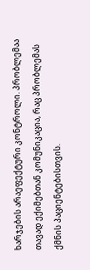ხარჯების არაეფექტური კონტროლი. პრობლემაა თავად ექიმებთან კომუნიკაცია, რაც პრობლემას ქმნის პაციენტებისთვის.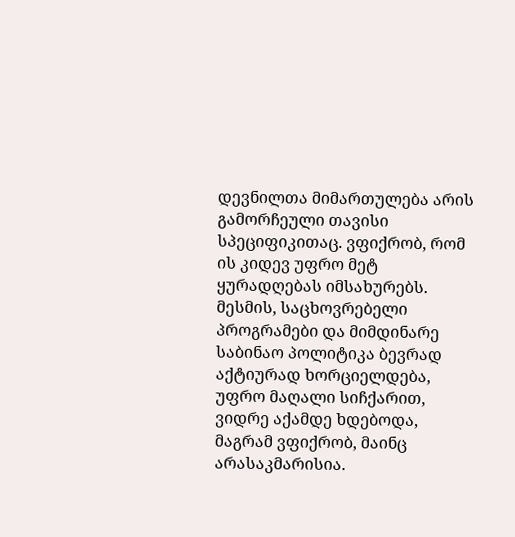დევნილთა მიმართულება არის გამორჩეული თავისი სპეციფიკითაც. ვფიქრობ, რომ ის კიდევ უფრო მეტ ყურადღებას იმსახურებს.
მესმის, საცხოვრებელი პროგრამები და მიმდინარე საბინაო პოლიტიკა ბევრად აქტიურად ხორციელდება, უფრო მაღალი სიჩქარით, ვიდრე აქამდე ხდებოდა, მაგრამ ვფიქრობ, მაინც არასაკმარისია.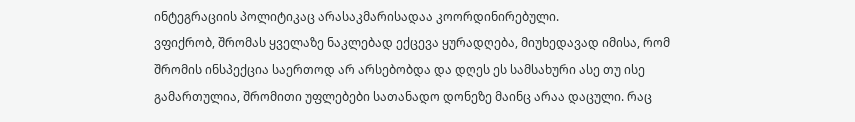ინტეგრაციის პოლიტიკაც არასაკმარისადაა კოორდინირებული.
ვფიქრობ, შრომას ყველაზე ნაკლებად ექცევა ყურადღება, მიუხედავად იმისა, რომ შრომის ინსპექცია საერთოდ არ არსებობდა და დღეს ეს სამსახური ასე თუ ისე გამართულია, შრომითი უფლებები სათანადო დონეზე მაინც არაა დაცული. რაც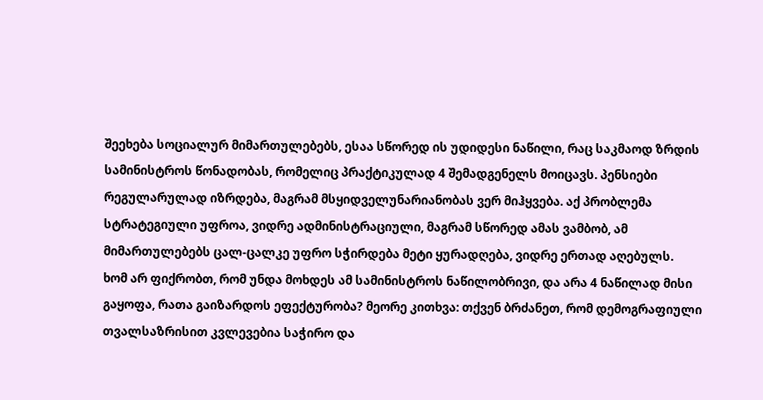შეეხება სოციალურ მიმართულებებს, ესაა სწორედ ის უდიდესი ნაწილი, რაც საკმაოდ ზრდის სამინისტროს წონადობას, რომელიც პრაქტიკულად 4 შემადგენელს მოიცავს. პენსიები რეგულარულად იზრდება, მაგრამ მსყიდველუნარიანობას ვერ მიჰყვება. აქ პრობლემა სტრატეგიული უფროა, ვიდრე ადმინისტრაციული, მაგრამ სწორედ ამას ვამბობ, ამ მიმართულებებს ცალ-ცალკე უფრო სჭირდება მეტი ყურადღება, ვიდრე ერთად აღებულს.
ხომ არ ფიქრობთ, რომ უნდა მოხდეს ამ სამინისტროს ნაწილობრივი, და არა 4 ნაწილად მისი გაყოფა, რათა გაიზარდოს ეფექტურობა? მეორე კითხვა: თქვენ ბრძანეთ, რომ დემოგრაფიული თვალსაზრისით კვლევებია საჭირო და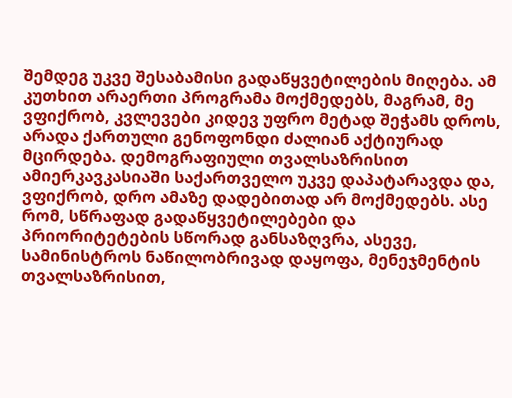შემდეგ უკვე შესაბამისი გადაწყვეტილების მიღება. ამ კუთხით არაერთი პროგრამა მოქმედებს, მაგრამ, მე ვფიქრობ, კვლევები კიდევ უფრო მეტად შეჭამს დროს, არადა ქართული გენოფონდი ძალიან აქტიურად მცირდება. დემოგრაფიული თვალსაზრისით ამიერკავკასიაში საქართველო უკვე დაპატარავდა და, ვფიქრობ, დრო ამაზე დადებითად არ მოქმედებს. ასე რომ, სწრაფად გადაწყვეტილებები და პრიორიტეტების სწორად განსაზღვრა, ასევე, სამინისტროს ნაწილობრივად დაყოფა, მენეჯმენტის თვალსაზრისით,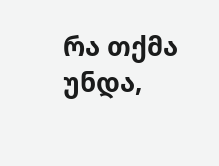რა თქმა უნდა,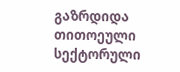გაზრდიდა თითოეული სექტორული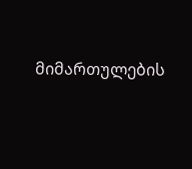მიმართულების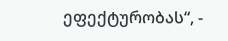ეფექტურობას“, -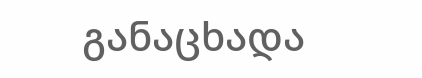განაცხადა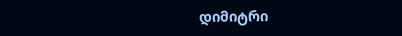დიმიტრი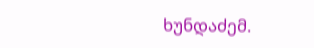ხუნდაძემ.